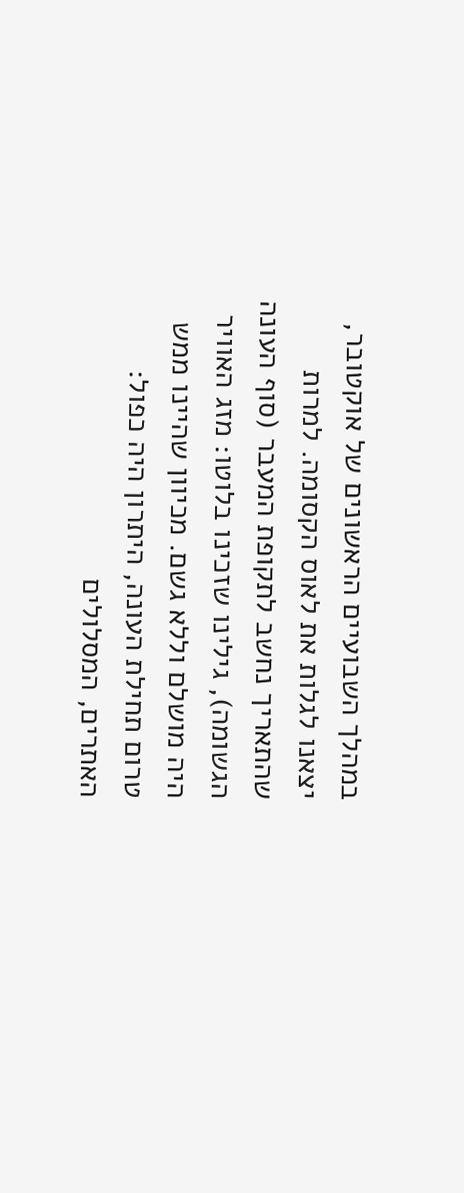במהלך השבועיים הראשונים של אוקטובר, יצאנו לגלות את לאוס הקסומה. למרות שהתאריך נחשב לתקופת המעבר (סוף העונה הגשומה), גילינו שזכינו בלוטו: מזג האוויר היה מושלם וללא גשם. מכיוון שהיינו ממש טרום תחילת העונה, היתרון היה כפול: האתרים, המסלולים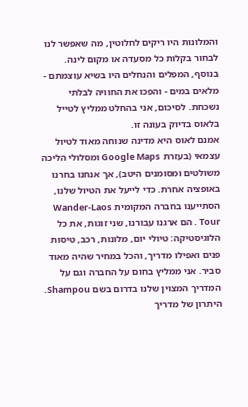והמלונות היו ריקים לחלוטין, מה שאפשר לנו לבחור בקלות כל מסעדה או מקום לינה. בנוסף, המפלים והנחלים היו בשיא עוצמתם - מלאים במים - והפכו את החוויה לבלתי נשכחת. לסיכום, אני בהחלט ממליץ לטייל בלאוס בדיוק בעונה זו.
אמנם לאוס היא מדינה שנוחה מאוד לטיול עצמאי (בעזרת Google Maps ומסלולי הליכה משולטים ומסומנים היטב), אך אנחנו בחרנו באופציה אחרת. כדי לייעל את הטיול שלנו, הסתייענו בחברה המקומית Wander-Laos Tour . הם ארגנו עבורנו, שני זוגות, את כל הלוגיסטיקה: טיולי יום, מלונות, רכב, טיסות פנים ואפילו מדריך, והכל במחיר שהיה מאוד סביר. אני ממליץ בחום על החברה וגם על המדריך המצוין שלנו בדרום בשם Shampou.
היתרון של מדריך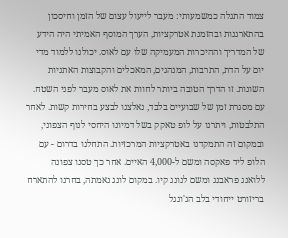צמוד התגלה כמשמעותי: מעבר לייעול עצום של הזמן וחיסכון בהתארגנות ובהזמנת אטרקציות, הערך המוסף האמיתי היה הידע של המדריך וההיכרות המעמיקה שלו עם לאוס. יכולנו ללמוד מדי יום על הדת, התרבות, המנהגים, המאכלים והקבוצות האתניות השונות. זו הדרך הטובה ביותר לחוות את לאוס מעבר לפני השטח.
עם מסגרת זמן של שבועיים בלבד, נאלצנו לבצע בחירות קשות. לאחר התלבטות, ויתרנו על לופ טאקק בשל דמיונו היחסי לנוף הצפוני, ובמקום זה התמקדנו באטרקציות המרכזיות. התחלנו בדרום - עם הלופ ליד פאקסה ומשם ל-4,000 האיים. אחר כך טסנו צפונה ללואנג פראבנג ומשם לנונג קיו. במקום לונג נאמתה, בחרנו להתארח בריזורט ייחודי בלב הג'ונגל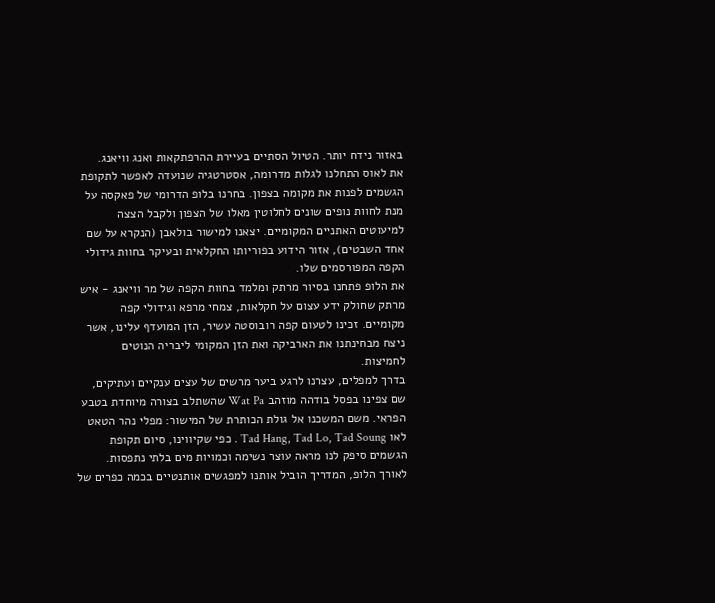באזור נידח יותר. הטיול הסתיים בעיירת ההרפתקאות ואנג וויאנג.
את לאוס התחלנו לגלות מדרומה, אסטרטגיה שנועדה לאפשר לתקופת הגשמים לפנות את מקומה בצפון. בחרנו בלופ הדרומי של פאקסה על מנת לחוות נופים שונים לחלוטין מאלו של הצפון ולקבל הצצה למיעוטים האתניים המקומיים. יצאנו למישור בולאבן (הנקרא על שם אחד השבטים), אזור הידוע בפוריותו החקלאית ובעיקר בחוות גידולי הקפה המפורסמים שלו.
את הלופ פתחנו בסיור מרתק ומלמד בחוות הקפה של מר וויאנג - איש מרתק שחולק ידע עצום על חקלאות, צמחי מרפא וגידולי קפה מקומיים. זכינו לטעום קפה רובוסטה עשיר, הזן המועדף עלינו, אשר ניצח מבחינתנו את הארביקה ואת הזן המקומי ליבריה הנוטים לחמיצות.
בדרך למפלים, עצרנו לרגע ביער מרשים של עצים ענקיים ועתיקים, שם צפינו בפסל בודהה מוזהב Wat Pa שהשתלב בצורה מיוחדת בטבע הפראי. משם המשכנו אל גולת הכותרת של המישור: מפלי נהר הטאט לאו Tad Hang, Tad Lo, Tad Soung . כפי שקיווינו, סיום תקופת הגשמים סיפק לנו מראה עוצר נשימה וכמויות מים בלתי נתפסות.
לאורך הלופ, המדריך הוביל אותנו למפגשים אותנטיים בכמה כפרים של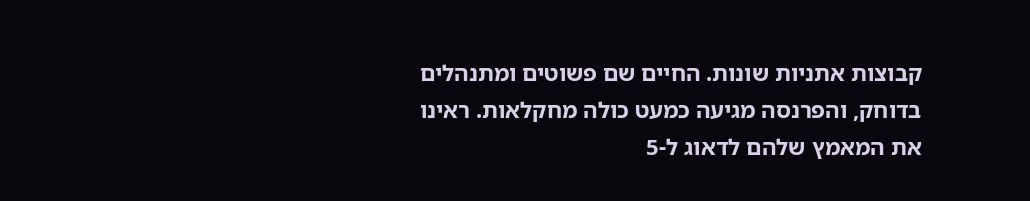קבוצות אתניות שונות. החיים שם פשוטים ומתנהלים בדוחק, והפרנסה מגיעה כמעט כולה מחקלאות. ראינו את המאמץ שלהם לדאוג ל-5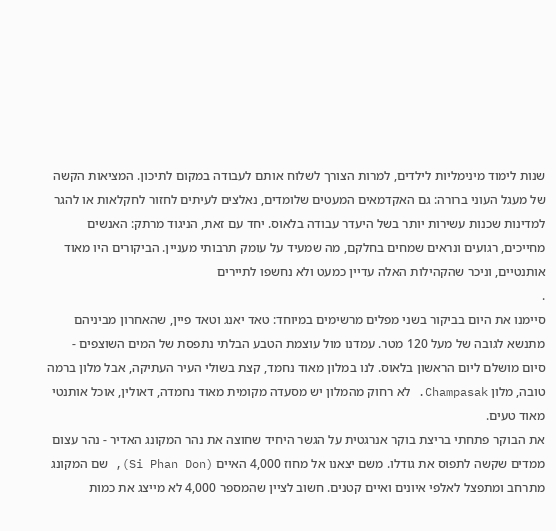שנות לימוד מינימליות לילדים, למרות הצורך לשלוח אותם לעבודה במקום לתיכון. המציאות הקשה של מעגל העוני ברורה: גם האקדמאים המעטים שלומדים, נאלצים לעיתים לחזור לחקלאות או להגר למדינות שכנות עשירות יותר בשל היעדר עבודה בלאוס. יחד עם זאת, הניגוד מרתק: האנשים מחייכים, רגועים ונראים שמחים בחלקם, מה שמעיד על עומק תרבותי מעניין. הביקורים היו מאוד אותנטיים, וניכר שהקהילות האלה עדיין כמעט ולא נחשפו לתיירים
.
סיימנו את היום בביקור בשני מפלים מרשימים במיוחד: טאד יאנג וטאד פיין, שהאחרון מביניהם מתנשא לגובה של מעל 120 מטר. עמדנו מול עוצמת הטבע הבלתי נתפסת של המים השוצפים - סיום מושלם ליום הראשון בלאוס. לנו במלון מאוד נחמד, קצת בשולי העיר העתיקה, אבל מלון ברמה טובה, מלון Champasak. לא רחוק מהמלון יש מסעדה מקומית מאוד נחמדה, דאולין, אוכל אותנטי מאוד טעים.
את הבוקר פתחתי בריצת בוקר אנרגטית על הגשר היחיד שחוצה את נהר המקונג האדיר - נהר עצום ממדים שקשה לתפוס את גודלו. משם יצאנו אל מחוז 4,000 האיים (Si Phan Don), שם המקונג מתרחב ומתפצל לאלפי איונים ואיים קטנים. חשוב לציין שהמספר 4,000 לא מייצג את כמות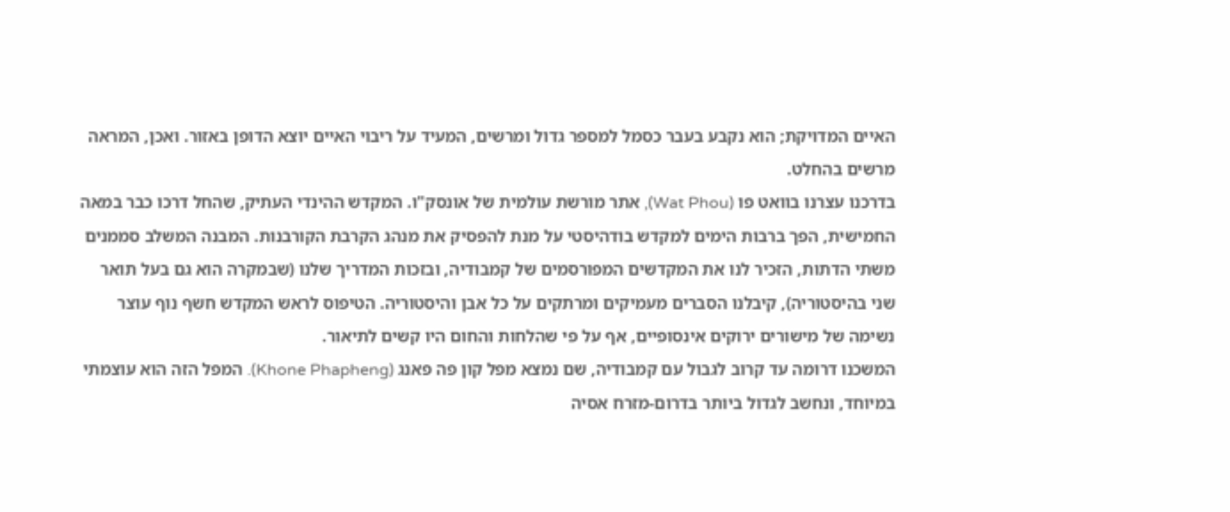האיים המדויקת; הוא נקבע בעבר כסמל למספר גדול ומרשים, המעיד על ריבוי האיים יוצא הדופן באזור. ואכן, המראה מרשים בהחלט.
בדרכנו עצרנו בוואט פו (Wat Phou), אתר מורשת עולמית של אונסק"ו. המקדש ההינדי העתיק, שהחל דרכו כבר במאה החמישית, הפך ברבות הימים למקדש בודהיסטי על מנת להפסיק את מנהג הקרבת הקורבנות. המבנה המשלב סממנים משתי הדתות, הזכיר לנו את המקדשים המפורסמים של קמבודיה, ובזכות המדריך שלנו (שבמקרה הוא גם בעל תואר שני בהיסטוריה), קיבלנו הסברים מעמיקים ומרתקים על כל אבן והיסטוריה. הטיפוס לראש המקדש חשף נוף עוצר נשימה של מישורים ירוקים אינסופיים, אף על פי שהלחות והחום היו קשים לתיאור.
המשכנו דרומה עד קרוב לגבול עם קמבודיה, שם נמצא מפל קון פה פאנג (Khone Phapheng). המפל הזה הוא עוצמתי במיוחד, ונחשב לגדול ביותר בדרום-מזרח אסיה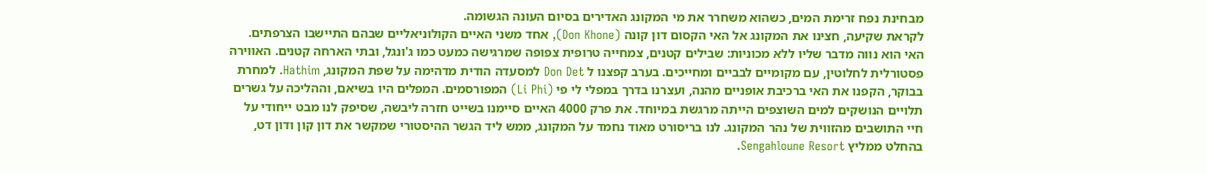מבחינת נפח זרימת המים, כשהוא משחרר את מי המקונג האדירים בסיום העונה הגשומה.
לקראת שקיעה, חצינו את המקונג אל האי הקסום דון קונה (Don Khone), אחד משני האיים הקולוניאליים שבהם התיישבו הצרפתים. האי הוא נווה מדבר שליו ללא מכוניות: שבילים קטנים, צמחייה טרופית צפופה שמרגישה כמעט כמו ג'ונגל, ובתי הארחה קטנים. האווירה פסטורלית לחלוטין, עם מקומיים לבביים ומחייכים. בערב קפצנו ל Don Det למסעדה הודית מדהימה על שפת המקונג, Hathim. למחרת בבוקר, הקפנו את האי ברכיבת אופניים מהנה, ועצרנו בדרך במפלי לי פי (Li Phi) המפורסמים. המפלים היו בשיאם, וההליכה על גשרים תלויים הנושקים למים השוצפים הייתה מרגשת במיוחד. את פרק 4000 האיים סיימנו בשייט חזרה ליבשה, שסיפק לנו מבט ייחודי על חיי התושבים מהזווית של נהר המקונג. לנו בריסורט מאוד נחמד על המקונג, ממש ליד הגשר ההיסטורי שמקשר את דון קון ודון דט, בהחלט ממליץ Sengahloune Resort.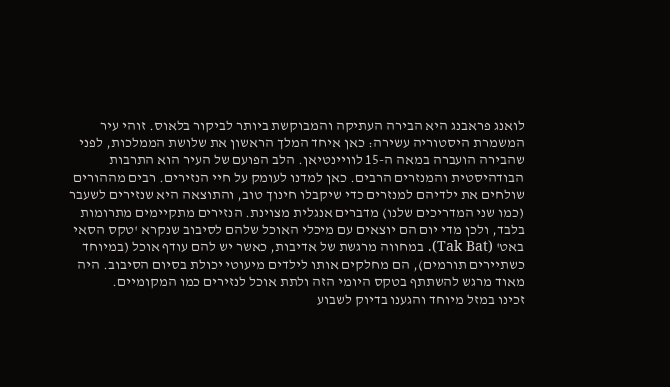לואנג פראבנג היא הבירה העתיקה והמבוקשת ביותר לביקור בלאוס. זוהי עיר המשמרת היסטוריה עשירה: כאן איחד המלך הראשון את שלושת הממלכות, לפני שהבירה הועברה במאה ה-15 לוויינטיאן. הלב הפועם של העיר הוא התרבות הבודהיסטית והמנזרים הרבים. כאן למדנו לעומק על חיי הנזירים. רבים מההורים שולחים את ילדיהם למנזרים כדי שיקבלו חינוך טוב, והתוצאה היא שנזירים לשעבר (כמו שני המדריכים שלנו) מדברים אנגלית מצוינת. הנזירים מתקיימים מתרומות בלבד, ולכן מדי יום הם יוצאים עם מיכלי האוכל שלהם לסיבוב שנקרא 'טקס הסאי באט' (Tak Bat). במחווה מרגשת של אדיבות, כאשר יש להם עודף אוכל (במיוחד כשתיירים תורמים), הם מחלקים אותו לילדים מיעוטי יכולת בסיום הסיבוב. היה מאוד מרגש להשתתף בטקס היומי הזה ולתת אוכל לנזירים כמו המקומיים.
זכינו במזל מיוחד והגענו בדיוק לשבוע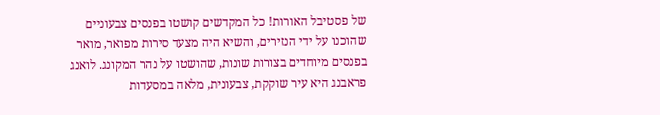של פסטיבל האורות! כל המקדשים קושטו בפנסים צבעוניים שהוכנו על ידי הנזירים, והשיא היה מצעד סירות מפואר, מואר בפנסים מיוחדים בצורות שונות, שהושטו על נהר המקונג. לואנג פראבנג היא עיר שוקקת, צבעונית, מלאה במסעדות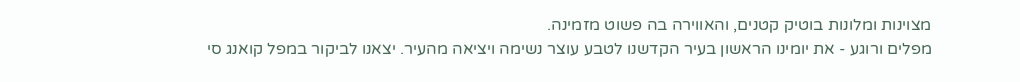מצוינות ומלונות בוטיק קטנים, והאווירה בה פשוט מזמינה.
מפלים ורוגע - את יומינו הראשון בעיר הקדשנו לטבע עוצר נשימה ויציאה מהעיר. יצאנו לביקור במפל קואנג סי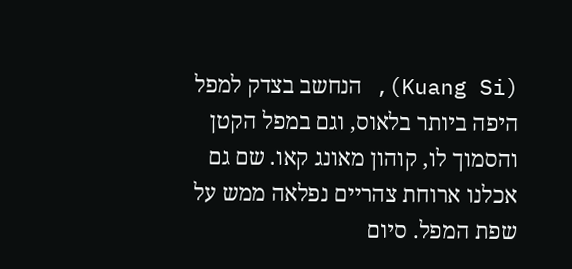(Kuang Si), הנחשב בצדק למפל היפה ביותר בלאוס, וגם במפל הקטן והסמוך לו, קוהון מאונג קאו. שם גם אכלנו ארוחת צהריים נפלאה ממש על שפת המפל. סיום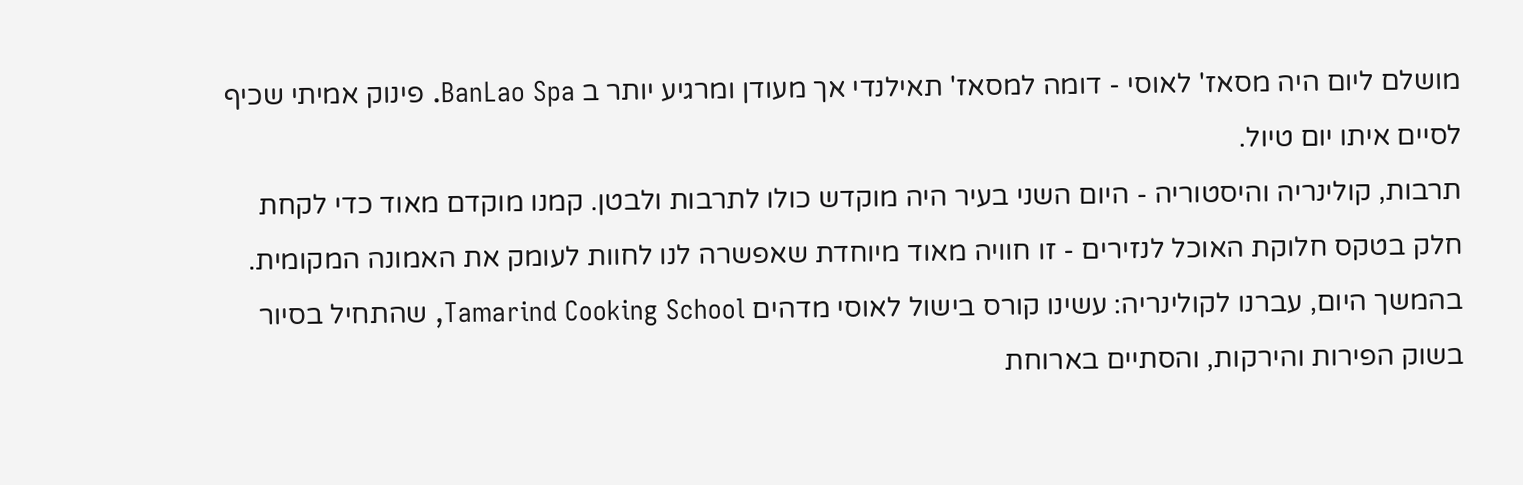מושלם ליום היה מסאז' לאוסי - דומה למסאז' תאילנדי אך מעודן ומרגיע יותר ב BanLao Spa. פינוק אמיתי שכיף לסיים איתו יום טיול.
תרבות, קולינריה והיסטוריה - היום השני בעיר היה מוקדש כולו לתרבות ולבטן. קמנו מוקדם מאוד כדי לקחת חלק בטקס חלוקת האוכל לנזירים - זו חוויה מאוד מיוחדת שאפשרה לנו לחוות לעומק את האמונה המקומית. בהמשך היום, עברנו לקולינריה: עשינו קורס בישול לאוסי מדהים Tamarind Cooking School, שהתחיל בסיור בשוק הפירות והירקות, והסתיים בארוחת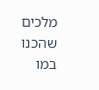מלכים שהכנו במו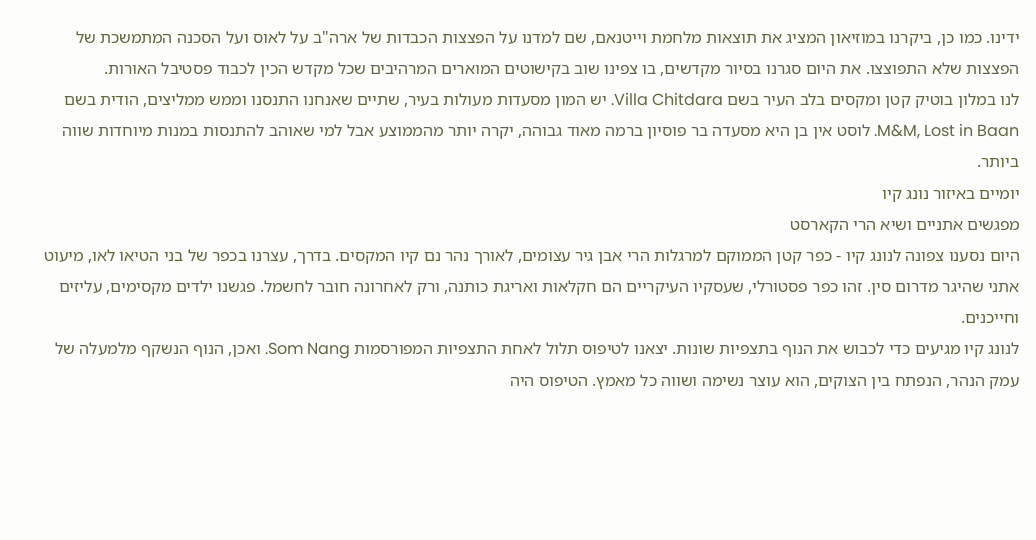ידינו. כמו כן, ביקרנו במוזיאון המציג את תוצאות מלחמת וייטנאם, שם למדנו על הפצצות הכבדות של ארה"ב על לאוס ועל הסכנה המתמשכת של הפצצות שלא התפוצצו. את היום סגרנו בסיור מקדשים, בו צפינו שוב בקישוטים המוארים המרהיבים שכל מקדש הכין לכבוד פסטיבל האורות.
לנו במלון בוטיק קטן ומקסים בלב העיר בשם Villa Chitdara. יש המון מסעדות מעולות בעיר, שתיים שאנחנו התנסנו וממש ממליצים, הודית בשם M&M, Lost in Baan. לוסט אין בן היא מסעדה בר פוסיון ברמה מאוד גבוהה, יקרה יותר מהממוצע אבל למי שאוהב להתנסות במנות מיוחדות שווה ביותר.
יומיים באיזור נונג קיו
מפגשים אתניים ושיא הרי הקארסט
היום נסענו צפונה לנונג קיו - כפר קטן הממוקם למרגלות הרי אבן גיר עצומים, לאורך נהר נם קיו המקסים. בדרך, עצרנו בכפר של בני הטיאו לאו, מיעוט אתני שהיגר מדרום סין. זהו כפר פסטורלי, שעסקיו העיקריים הם חקלאות ואריגת כותנה, ורק לאחרונה חובר לחשמל. פגשנו ילדים מקסימים, עליזים וחייכנים.
לנונג קיו מגיעים כדי לכבוש את הנוף בתצפיות שונות. יצאנו לטיפוס תלול לאחת התצפיות המפורסמות Som Nang. ואכן, הנוף הנשקף מלמעלה של עמק הנהר, הנפתח בין הצוקים, הוא עוצר נשימה ושווה כל מאמץ. הטיפוס היה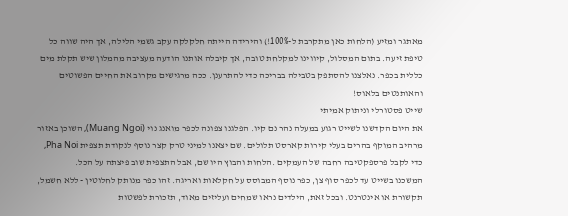מאתגר ומזיע (הלחות כאן מתקרבת ל-100%!) והירידה הייתה חלקלקה עקב גשמי הלילה, אך היה שווה כל טיפת זיעה. בתום המסלול, קיווינו למקלחת טובה, אך קיבלה אותנו הודעה מעציבה מהמלון שיש תקלת מים כללית בכפר. נאלצנו להסתפק בטבילה בבריכה כדי להתרענן. ככה מרגישים מקרוב את החיים הפשוטים והאותנטים בלאוס!
שייט פסטורלי וניתוק אמיתי
את היום הקדשנו לשייט רגוע במעלה נהר נם קיו. הפלגנו צפונה לכפר מואנג נוי (Muang Ngoi), השוכן באזור מרהיב המוקף בהרים בעלי קירות קארסט תלולים. שם יצאנו למיני טרק קצר נוסף לנקודת תצפית Pha Noi, כדי לקבל פרספקטיבה רחבה של העמקים .הלחות והבוץ היו שם, אבל התצפית שוב פיצתה על הכל.
המשכנו בשייט עד לכפר סוף צן, כפר נוסף המבוסס על חקלאות ואריגה. זהו כפר מנותק לחלוטין - ללא חשמל, תקשורת או אינטרנט. ובכל זאת, הילדים נראו שמחים ועליזים מאוד, תזכורת לפשטות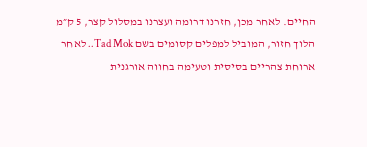החיים. לאחר מכן, חזרנו דרומה ועצרנו במסלול קצר, 5 ק״מ הלוך חזור, המוביל למפלים קסומים בשם Tad Mok.. לאחר ארוחת צהריים בסיסית וטעימה בחווה אורגנית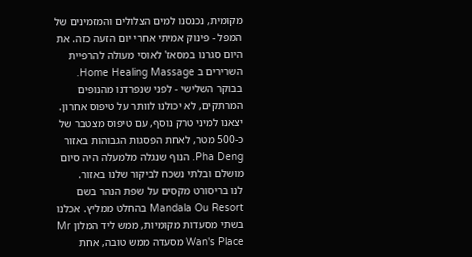מקומית, נכנסנו למים הצלולים והמזמינים של המפל - פינוק אמיתי אחרי יום הזעה כזה. את היום סגרנו במסאז' לאוסי מעולה להרפיית השרירים ב Home Healing Massage.
בבוקר השלישי - לפני שנפרדנו מהנופים המרתקים, לא יכולנו לוותר על טיפוס אחרון. יצאנו למיני טרק נוסף, עם טיפוס מצטבר של כ-500 מטר, לאחת הפסגות הגבוהות באזור Pha Deng. הנוף שנגלה מלמעלה היה סיום מושלם ובלתי נשכח לביקור שלנו באזור.
לנו בריסורט מקסים על שפת הנהר בשם Mandala Ou Resort בהחלט ממליץ. אכלנו בשתי מסעדות מקומיות, ממש ליד המלון Mr Wan's Place מסעדה ממש טובה, אחת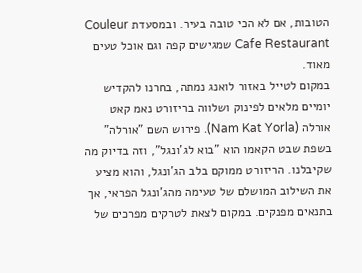הטובות, אם לא הכי טובה בעיר. ובמסעדת Couleur Cafe Restaurant שמגישים קפה וגם אוכל טעים מאוד.
במקום לטייל באזור לואנג נמתה, בחרנו להקדיש יומיים מלאים לפינוק ושלווה בריזורט נאמ קאט אורלה (Nam Kat Yorla). פירוש השם "אורלה" בשפת שבט הקאמו הוא "בוא לג'ונגל", וזה בדיוק מה שקיבלנו. הריזורט ממוקם בלב הג'ונגל, והוא מציע את השילוב המושלם של טעימה מהג'ונגל הפראי, אך בתנאים מפנקים. במקום לצאת לטרקים מפרכים של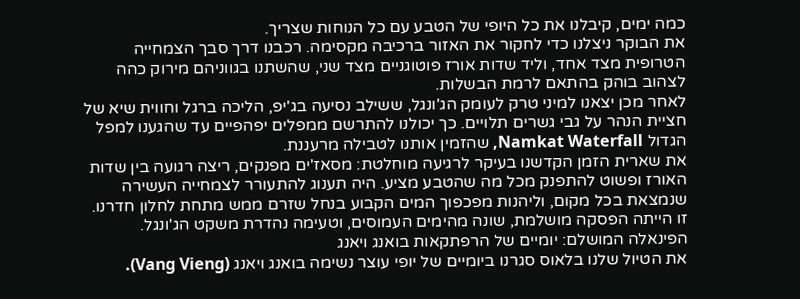כמה ימים, קיבלנו את כל היופי של הטבע עם כל הנוחות שצריך.
את הבוקר ניצלנו כדי לחקור את האזור ברכיבה מקסימה. רכבנו דרך סבך הצמחייה הטרופית מצד אחד, וליד שדות אורז פוטוגניים מצד שני, שהשתנו בגווניהם מירוק כהה לצהוב בוהק בהתאם לרמת הבשלות.
לאחר מכן יצאנו למיני טרק לעומק הג'ונגל, ששילב נסיעה בג'יפ, הליכה ברגל וחווית שיא של חציית הנהר על גבי גשרים תלויים. כך יכולנו להתרשם ממפלים יפהפיים עד שהגענו למפל הגדול Namkat Waterfall, שהזמין אותנו לטבילה מרעננת.
את שארית הזמן הקדשנו בעיקר לרגיעה מוחלטת: מסאז'ים מפנקים, ריצה רגועה בין שדות האורז ופשוט להתפנק מכל מה שהטבע מציע. היה תענוג להתעורר לצמחייה העשירה שנמצאת בכל מקום, וליהנות מפכפוך המים הקבוע בנחל שזרם ממש מתחת לחלון חדרנו. זו הייתה הפסקה מושלמת, שונה מהימים העמוסים, וטעימה נהדרת משקט הג'ונגל.
הפינאלה המושלם: יומיים של הרפתקאות בואנג ויאנג
את הטיול שלנו בלאוס סגרנו ביומיים של יופי עוצר נשימה בואנג ויאנג (Vang Vieng).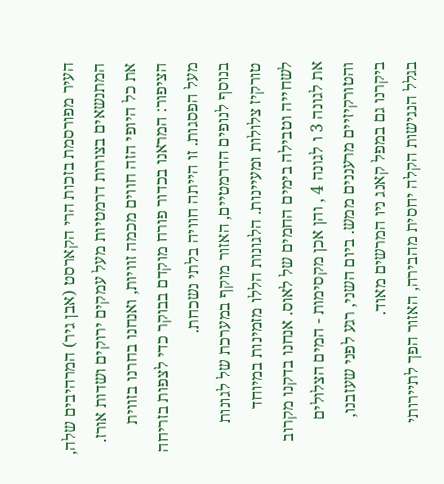העיר מפורסמת בזכות הרי הקארסט (אבן גיר) המרהיבים שלה, המתנשאים בצורות דרמטיות מעל עמקים ירוקים ושדות אורז. את כל היופי הזה חווים מכמה זוויות, ואנחנו בחרנו בזווית הציפור: המראנו בכדור פורח מוקדם בבוקר כדי לצפות בזריחה מעל הפסגות. זו הייתה חוויה בלתי נשכחת.
בנוסף לנופים הדרמטיים, האזור מוקף במערכת של לגונות טורקיז צלולות ומעיינות. הלגונות הללו מזמינות במיוחד לשחייה וטבילה בימים החמים של לאוס. אנחנו בדקנו מקרוב את לגונה 3 ו לגונה 4 , והן אכן מקסימות - המים הצלולים והטורקיזיים מרעננים ממש. ביום השני, רגע לפני שעזבנו, ביקרנו גם במפל קאנג ניו המרשים מאוד.
בגלל הנגישות הקלה יחסית מהבירה, האזור הפך לתיירותי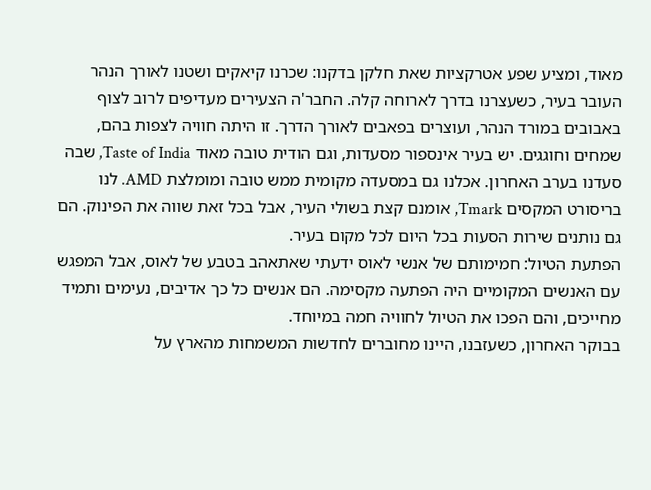מאוד, ומציע שפע אטרקציות שאת חלקן בדקנו: שכרנו קיאקים ושטנו לאורך הנהר העובר בעיר, כשעצרנו בדרך לארוחה קלה. החבר'ה הצעירים מעדיפים לרוב לצוף באבובים במורד הנהר, ועוצרים בפאבים לאורך הדרך. זו היתה חוויה לצפות בהם, שמחים וחוגגים. יש בעיר אינספור מסעדות, וגם הודית טובה מאוד Taste of India, שבה סעדנו בערב האחרון. אכלנו גם במסעדה מקומית ממש טובה ומומלצת AMD. לנו בריסורט המקסים Tmark, אומנם קצת בשולי העיר, אבל בכל זאת שווה את הפינוק. הם גם נותנים שירות הסעות בכל היום לכל מקום בעיר.
הפתעת הטיול: חמימותם של אנשי לאוס ידעתי שאתאהב בטבע של לאוס, אבל המפגש עם האנשים המקומיים היה הפתעה מקסימה. הם אנשים כל כך אדיבים, נעימים ותמיד מחייכים, והם הפכו את הטיול לחוויה חמה במיוחד.
בבוקר האחרון, כשעזבנו, היינו מחוברים לחדשות המשמחות מהארץ על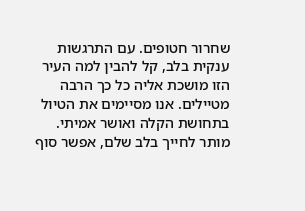שחרור חטופים. עם התרגשות ענקית בלב, קל להבין למה העיר הזו מושכת אליה כל כך הרבה מטיילים. אנו מסיימים את הטיול בתחושת הקלה ואושר אמיתי. מותר לחייך בלב שלם, אפשר סוף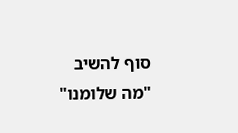סוף להשיב "מה שלומנו"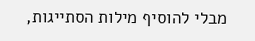מבלי להוסיף מילות הסתייגות,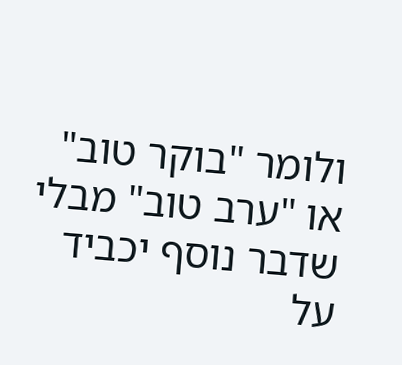ולומר "בוקר טוב" או "ערב טוב" מבלי שדבר נוסף יכביד על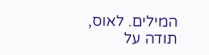המילים. לאוס, תודה על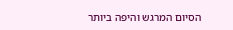הסיום המרגש והיפה ביותר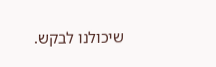שיכולנו לבקש.